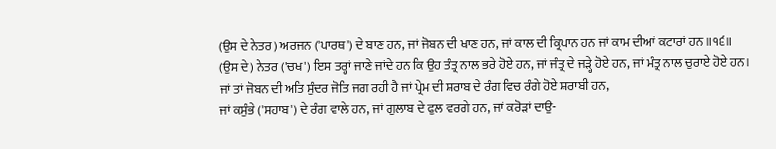(ਉਸ ਦੇ ਨੇਤਰ) ਅਰਜਨ ('ਪਾਰਥ') ਦੇ ਬਾਣ ਹਨ, ਜਾਂ ਜੋਬਨ ਦੀ ਖਾਣ ਹਨ, ਜਾਂ ਕਾਲ ਦੀ ਕ੍ਰਿਪਾਨ ਹਨ ਜਾਂ ਕਾਮ ਦੀਆਂ ਕਟਾਰਾਂ ਹਨ ॥੧੬॥
(ਉਸ ਦੇ) ਨੇਤਰ ('ਚਖ') ਇਸ ਤਰ੍ਹਾਂ ਜਾਣੇ ਜਾਂਦੇ ਹਨ ਕਿ ਉਹ ਤੰਤ੍ਰ ਨਾਲ ਭਰੇ ਹੋਏ ਹਨ, ਜਾਂ ਜੰਤ੍ਰ ਦੇ ਜੜ੍ਹੇ ਹੋਏ ਹਨ, ਜਾਂ ਮੰਤ੍ਰ ਨਾਲ ਚੁਰਾਏ ਹੋਏ ਹਨ।
ਜਾਂ ਤਾਂ ਜੋਬਨ ਦੀ ਅਤਿ ਸੁੰਦਰ ਜੋਤਿ ਜਗ ਰਹੀ ਹੈ ਜਾਂ ਪ੍ਰੇਮ ਦੀ ਸ਼ਰਾਬ ਦੇ ਰੰਗ ਵਿਚ ਰੰਗੇ ਹੋਏ ਸ਼ਰਾਬੀ ਹਨ,
ਜਾਂ ਕਸੁੰਭੇ ('ਸਹਾਬ') ਦੇ ਰੰਗ ਵਾਲੇ ਹਨ, ਜਾਂ ਗੁਲਾਬ ਦੇ ਫੁਲ ਵਰਗੇ ਹਨ, ਜਾਂ ਕਰੋੜਾਂ ਦਾਉ-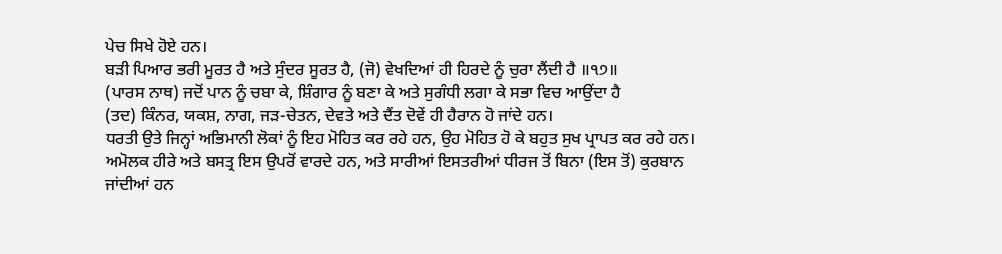ਪੇਚ ਸਿਖੇ ਹੋਏ ਹਨ।
ਬੜੀ ਪਿਆਰ ਭਰੀ ਮੂਰਤ ਹੈ ਅਤੇ ਸੁੰਦਰ ਸੂਰਤ ਹੈ, (ਜੋ) ਵੇਖਦਿਆਂ ਹੀ ਹਿਰਦੇ ਨੂੰ ਚੁਰਾ ਲੈਂਦੀ ਹੈ ॥੧੭॥
(ਪਾਰਸ ਨਾਥ) ਜਦੋਂ ਪਾਨ ਨੂੰ ਚਬਾ ਕੇ, ਸ਼ਿੰਗਾਰ ਨੂੰ ਬਣਾ ਕੇ ਅਤੇ ਸੁਗੰਧੀ ਲਗਾ ਕੇ ਸਭਾ ਵਿਚ ਆਉਂਦਾ ਹੈ
(ਤਦ) ਕਿੰਨਰ, ਯਕਸ਼, ਨਾਗ, ਜੜ-ਚੇਤਨ, ਦੇਵਤੇ ਅਤੇ ਦੈਂਤ ਦੋਵੇਂ ਹੀ ਹੈਰਾਨ ਹੋ ਜਾਂਦੇ ਹਨ।
ਧਰਤੀ ਉਤੇ ਜਿਨ੍ਹਾਂ ਅਭਿਮਾਨੀ ਲੋਕਾਂ ਨੂੰ ਇਹ ਮੋਹਿਤ ਕਰ ਰਹੇ ਹਨ, ਉਹ ਮੋਹਿਤ ਹੋ ਕੇ ਬਹੁਤ ਸੁਖ ਪ੍ਰਾਪਤ ਕਰ ਰਹੇ ਹਨ।
ਅਮੋਲਕ ਹੀਰੇ ਅਤੇ ਬਸਤ੍ਰ ਇਸ ਉਪਰੋਂ ਵਾਰਦੇ ਹਨ, ਅਤੇ ਸਾਰੀਆਂ ਇਸਤਰੀਆਂ ਧੀਰਜ ਤੋਂ ਬਿਨਾ (ਇਸ ਤੋਂ) ਕੁਰਬਾਨ ਜਾਂਦੀਆਂ ਹਨ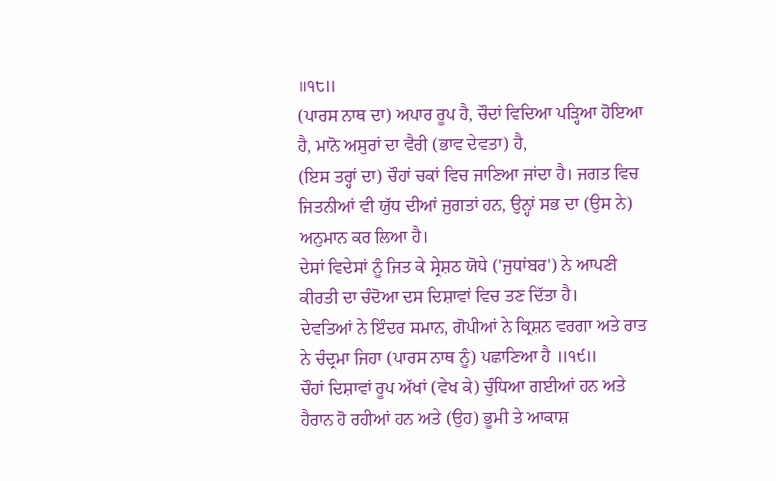॥੧੮॥
(ਪਾਰਸ ਨਾਥ ਦਾ) ਅਪਾਰ ਰੂਪ ਹੈ, ਚੌਦਾਂ ਵਿਦਿਆ ਪੜ੍ਹਿਆ ਹੋਇਆ ਹੈ, ਮਾਨੋ ਅਸੁਰਾਂ ਦਾ ਵੈਰੀ (ਭਾਵ ਦੇਵਤਾ) ਹੈ,
(ਇਸ ਤਰ੍ਹਾਂ ਦਾ) ਚੌਹਾਂ ਚਕਾਂ ਵਿਚ ਜਾਣਿਆ ਜਾਂਦਾ ਹੈ। ਜਗਤ ਵਿਚ ਜਿਤਨੀਆਂ ਵੀ ਯੁੱਧ ਦੀਆਂ ਜੁਗਤਾਂ ਹਨ, ਉਨ੍ਹਾਂ ਸਭ ਦਾ (ਉਸ ਨੇ) ਅਨੁਮਾਨ ਕਰ ਲਿਆ ਹੈ।
ਦੇਸਾਂ ਵਿਦੇਸਾਂ ਨੂੰ ਜਿਤ ਕੇ ਸ੍ਰੇਸ਼ਠ ਯੋਧੇ ('ਜੁਧਾਂਬਰ') ਨੇ ਆਪਣੀ ਕੀਰਤੀ ਦਾ ਚੰਦੋਆ ਦਸ ਦਿਸ਼ਾਵਾਂ ਵਿਚ ਤਣ ਦਿੱਤਾ ਹੈ।
ਦੇਵਤਿਆਂ ਨੇ ਇੰਦਰ ਸਮਾਨ, ਗੋਪੀਆਂ ਨੇ ਕ੍ਰਿਸ਼ਨ ਵਰਗਾ ਅਤੇ ਰਾਤ ਨੇ ਚੰਦ੍ਰਮਾ ਜਿਹਾ (ਪਾਰਸ ਨਾਥ ਨੂੰ) ਪਛਾਣਿਆ ਹੈ ॥੧੯॥
ਚੌਹਾਂ ਦਿਸ਼ਾਵਾਂ ਰੂਪ ਅੱਖਾਂ (ਵੇਖ ਕੇ) ਚੁੰਧਿਆ ਗਈਆਂ ਹਨ ਅਤੇ ਹੈਰਾਨ ਹੋ ਰਹੀਆਂ ਹਨ ਅਤੇ (ਉਹ) ਭੂਮੀ ਤੇ ਆਕਾਸ਼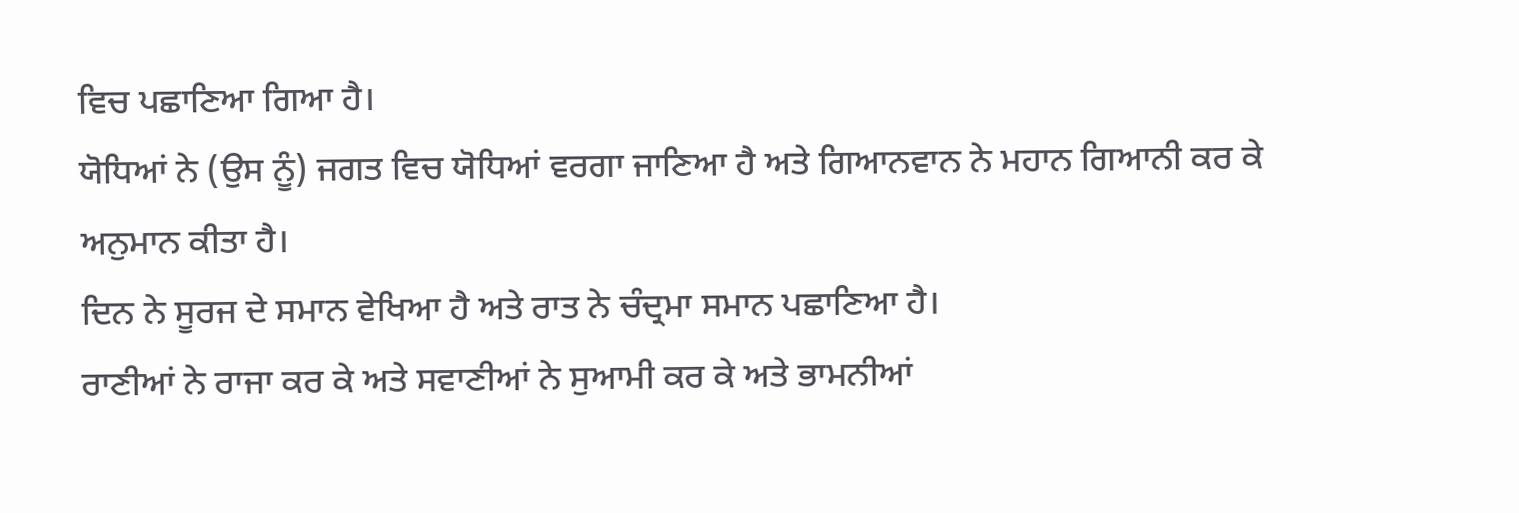ਵਿਚ ਪਛਾਣਿਆ ਗਿਆ ਹੈ।
ਯੋਧਿਆਂ ਨੇ (ਉਸ ਨੂੰ) ਜਗਤ ਵਿਚ ਯੋਧਿਆਂ ਵਰਗਾ ਜਾਣਿਆ ਹੈ ਅਤੇ ਗਿਆਨਵਾਨ ਨੇ ਮਹਾਨ ਗਿਆਨੀ ਕਰ ਕੇ ਅਨੁਮਾਨ ਕੀਤਾ ਹੈ।
ਦਿਨ ਨੇ ਸੂਰਜ ਦੇ ਸਮਾਨ ਵੇਖਿਆ ਹੈ ਅਤੇ ਰਾਤ ਨੇ ਚੰਦ੍ਰਮਾ ਸਮਾਨ ਪਛਾਣਿਆ ਹੈ।
ਰਾਣੀਆਂ ਨੇ ਰਾਜਾ ਕਰ ਕੇ ਅਤੇ ਸਵਾਣੀਆਂ ਨੇ ਸੁਆਮੀ ਕਰ ਕੇ ਅਤੇ ਭਾਮਨੀਆਂ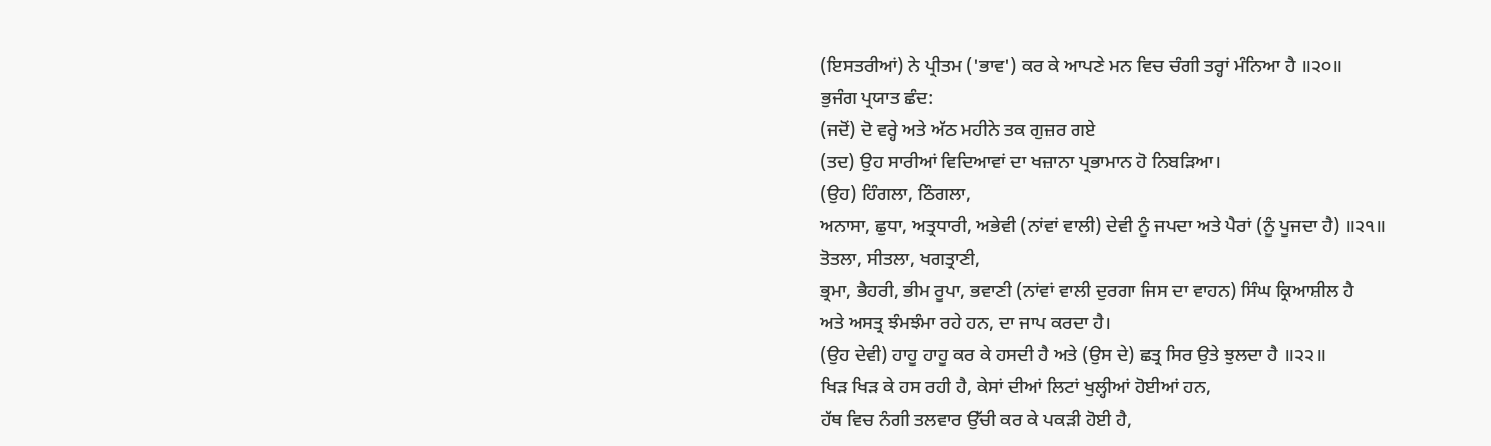(ਇਸਤਰੀਆਂ) ਨੇ ਪ੍ਰੀਤਮ ('ਭਾਵ') ਕਰ ਕੇ ਆਪਣੇ ਮਨ ਵਿਚ ਚੰਗੀ ਤਰ੍ਹਾਂ ਮੰਨਿਆ ਹੈ ॥੨੦॥
ਭੁਜੰਗ ਪ੍ਰਯਾਤ ਛੰਦ:
(ਜਦੋਂ) ਦੋ ਵਰ੍ਹੇ ਅਤੇ ਅੱਠ ਮਹੀਨੇ ਤਕ ਗੁਜ਼ਰ ਗਏ
(ਤਦ) ਉਹ ਸਾਰੀਆਂ ਵਿਦਿਆਵਾਂ ਦਾ ਖਜ਼ਾਨਾ ਪ੍ਰਭਾਮਾਨ ਹੋ ਨਿਬੜਿਆ।
(ਉਹ) ਹਿੰਗਲਾ, ਠਿੰਗਲਾ,
ਅਨਾਸਾ, ਛੁਧਾ, ਅਤ੍ਰਧਾਰੀ, ਅਭੇਵੀ (ਨਾਂਵਾਂ ਵਾਲੀ) ਦੇਵੀ ਨੂੰ ਜਪਦਾ ਅਤੇ ਪੈਰਾਂ (ਨੂੰ ਪੂਜਦਾ ਹੈ) ॥੨੧॥
ਤੋਤਲਾ, ਸੀਤਲਾ, ਖਗਤ੍ਰਾਣੀ,
ਭ੍ਰਮਾ, ਭੈਹਰੀ, ਭੀਮ ਰੂਪਾ, ਭਵਾਣੀ (ਨਾਂਵਾਂ ਵਾਲੀ ਦੁਰਗਾ ਜਿਸ ਦਾ ਵਾਹਨ) ਸਿੰਘ ਕ੍ਰਿਆਸ਼ੀਲ ਹੈ
ਅਤੇ ਅਸਤ੍ਰ ਝੰਮਝੰਮਾ ਰਹੇ ਹਨ, ਦਾ ਜਾਪ ਕਰਦਾ ਹੈ।
(ਉਹ ਦੇਵੀ) ਹਾਹੂ ਹਾਹੂ ਕਰ ਕੇ ਹਸਦੀ ਹੈ ਅਤੇ (ਉਸ ਦੇ) ਛਤ੍ਰ ਸਿਰ ਉਤੇ ਝੁਲਦਾ ਹੈ ॥੨੨॥
ਖਿੜ ਖਿੜ ਕੇ ਹਸ ਰਹੀ ਹੈ, ਕੇਸਾਂ ਦੀਆਂ ਲਿਟਾਂ ਖੁਲ੍ਹੀਆਂ ਹੋਈਆਂ ਹਨ,
ਹੱਥ ਵਿਚ ਨੰਗੀ ਤਲਵਾਰ ਉੱਚੀ ਕਰ ਕੇ ਪਕੜੀ ਹੋਈ ਹੈ,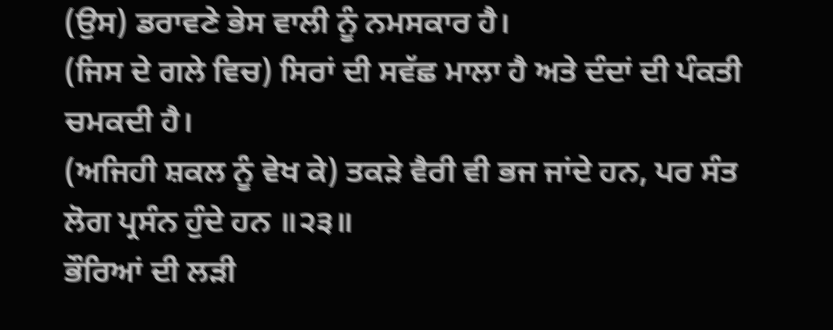(ਉਸ) ਡਰਾਵਣੇ ਭੇਸ ਵਾਲੀ ਨੂੰ ਨਮਸਕਾਰ ਹੈ।
(ਜਿਸ ਦੇ ਗਲੇ ਵਿਚ) ਸਿਰਾਂ ਦੀ ਸਵੱਛ ਮਾਲਾ ਹੈ ਅਤੇ ਦੰਦਾਂ ਦੀ ਪੰਕਤੀ ਚਮਕਦੀ ਹੈ।
(ਅਜਿਹੀ ਸ਼ਕਲ ਨੂੰ ਵੇਖ ਕੇ) ਤਕੜੇ ਵੈਰੀ ਵੀ ਭਜ ਜਾਂਦੇ ਹਨ, ਪਰ ਸੰਤ ਲੋਗ ਪ੍ਰਸੰਨ ਹੁੰਦੇ ਹਨ ॥੨੩॥
ਭੌਰਿਆਂ ਦੀ ਲੜੀ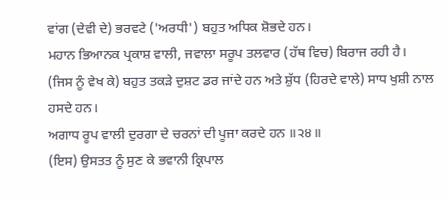ਵਾਂਗ (ਦੇਵੀ ਦੇ) ਭਰਵਟੇ ('ਅਰਧੀ') ਬਹੁਤ ਅਧਿਕ ਸ਼ੋਭਦੇ ਹਨ।
ਮਹਾਨ ਭਿਆਨਕ ਪ੍ਰਕਾਸ਼ ਵਾਲੀ, ਜਵਾਲਾ ਸਰੂਪ ਤਲਵਾਰ (ਹੱਥ ਵਿਚ) ਬਿਰਾਜ ਰਹੀ ਹੈ।
(ਜਿਸ ਨੂੰ ਵੇਖ ਕੇ) ਬਹੁਤ ਤਕੜੇ ਦੁਸ਼ਟ ਡਰ ਜਾਂਦੇ ਹਨ ਅਤੇ ਸ਼ੁੱਧ (ਹਿਰਦੇ ਵਾਲੇ) ਸਾਧ ਖੁਸ਼ੀ ਨਾਲ ਹਸਦੇ ਹਨ।
ਅਗਾਧ ਰੂਪ ਵਾਲੀ ਦੁਰਗਾ ਦੇ ਚਰਨਾਂ ਦੀ ਪੂਜਾ ਕਰਦੇ ਹਨ ॥੨੪॥
(ਇਸ) ਉਸਤਤ ਨੂੰ ਸੁਣ ਕੇ ਭਵਾਨੀ ਕ੍ਰਿਪਾਲ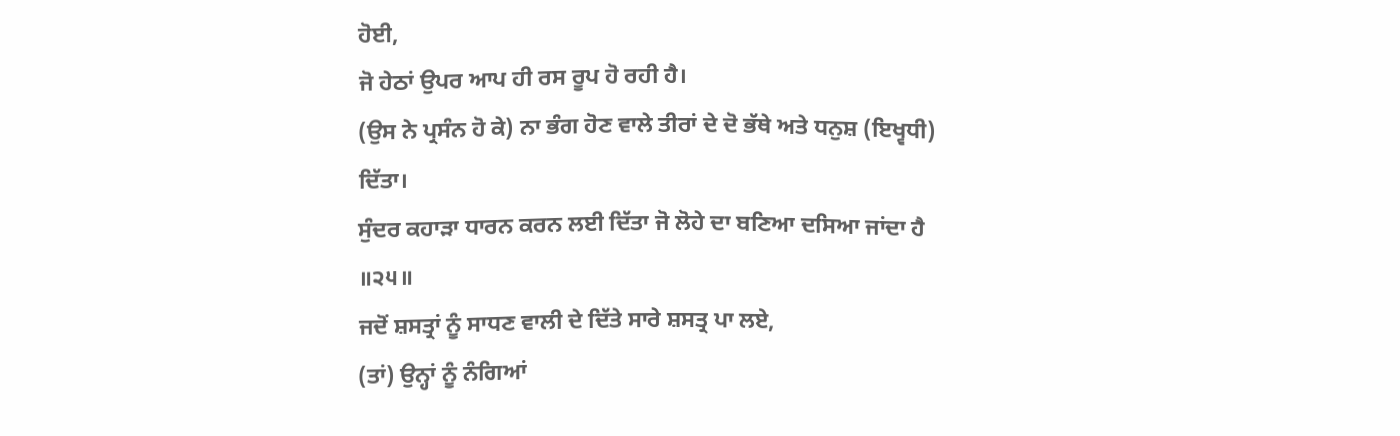ਹੋਈ,
ਜੋ ਹੇਠਾਂ ਉਪਰ ਆਪ ਹੀ ਰਸ ਰੂਪ ਹੋ ਰਹੀ ਹੈ।
(ਉਸ ਨੇ ਪ੍ਰਸੰਨ ਹੋ ਕੇ) ਨਾ ਭੰਗ ਹੋਣ ਵਾਲੇ ਤੀਰਾਂ ਦੇ ਦੋ ਭੱਥੇ ਅਤੇ ਧਨੁਸ਼ (ਇਖ੍ਵਧੀ) ਦਿੱਤਾ।
ਸੁੰਦਰ ਕਹਾੜਾ ਧਾਰਨ ਕਰਨ ਲਈ ਦਿੱਤਾ ਜੋ ਲੋਹੇ ਦਾ ਬਣਿਆ ਦਸਿਆ ਜਾਂਦਾ ਹੈ ॥੨੫॥
ਜਦੋਂ ਸ਼ਸਤ੍ਰਾਂ ਨੂੰ ਸਾਧਣ ਵਾਲੀ ਦੇ ਦਿੱਤੇ ਸਾਰੇ ਸ਼ਸਤ੍ਰ ਪਾ ਲਏ,
(ਤਾਂ) ਉਨ੍ਹਾਂ ਨੂੰ ਨੰਗਿਆਂ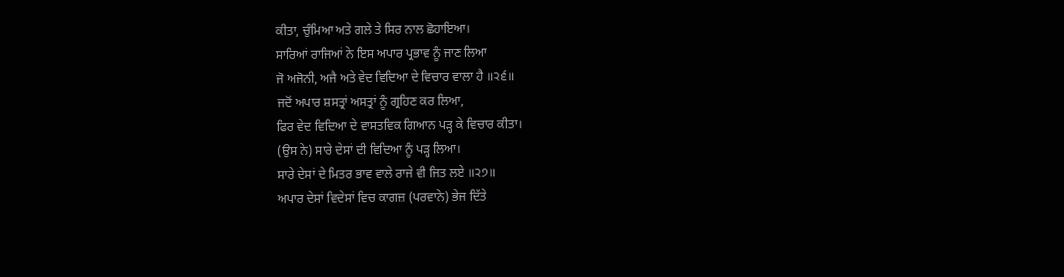ਕੀਤਾ, ਚੁੰਮਿਆ ਅਤੇ ਗਲੇ ਤੇ ਸਿਰ ਨਾਲ ਛੋਹਾਇਆ।
ਸਾਰਿਆਂ ਰਾਜਿਆਂ ਨੇ ਇਸ ਅਪਾਰ ਪ੍ਰਭਾਵ ਨੂੰ ਜਾਣ ਲਿਆ
ਜੋ ਅਜੋਨੀ, ਅਜੈ ਅਤੇ ਵੇਦ ਵਿਦਿਆ ਦੇ ਵਿਚਾਰ ਵਾਲਾ ਹੈ ॥੨੬॥
ਜਦੋਂ ਅਪਾਰ ਸ਼ਸਤ੍ਰਾਂ ਅਸਤ੍ਰਾਂ ਨੂੰ ਗ੍ਰਹਿਣ ਕਰ ਲਿਆ,
ਫਿਰ ਵੇਦ ਵਿਦਿਆ ਦੇ ਵਾਸਤਵਿਕ ਗਿਆਨ ਪੜ੍ਹ ਕੇ ਵਿਚਾਰ ਕੀਤਾ।
(ਉਸ ਨੇ) ਸਾਰੇ ਦੇਸਾਂ ਦੀ ਵਿਦਿਆ ਨੂੰ ਪੜ੍ਹ ਲਿਆ।
ਸਾਰੇ ਦੇਸਾਂ ਦੇ ਮਿਤਰ ਭਾਵ ਵਾਲੇ ਰਾਜੇ ਵੀ ਜਿਤ ਲਏ ॥੨੭॥
ਅਪਾਰ ਦੇਸਾਂ ਵਿਦੇਸਾਂ ਵਿਚ ਕਾਗਜ਼ (ਪਰਵਾਨੇ) ਭੇਜ ਦਿੱਤੇ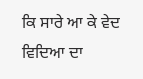ਕਿ ਸਾਰੇ ਆ ਕੇ ਵੇਦ ਵਿਦਿਆ ਦਾ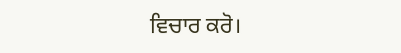ਵਿਚਾਰ ਕਰੋ।